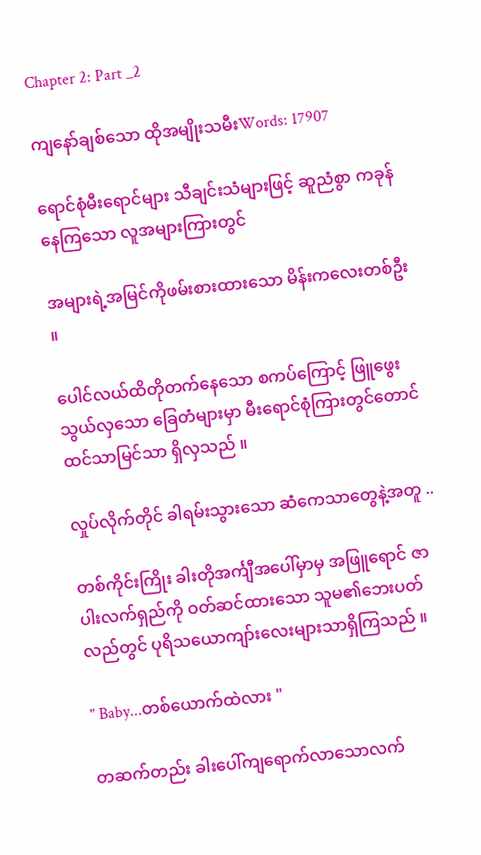Chapter 2: Part _2

ကျနော်ချစ်သော ထိုအမျိုးသမီးWords: 17907

ရောင်စုံမီးရောင်များ သီချင်းသံများဖြင့် ဆူညံစွာ ကခုန်နေကြသော လူအများကြားတွင်

အများရဲ့အမြင်ကိုဖမ်းစားထားသော မိန်းကလေးတစ်ဦး ။

ပေါင်လယ်ထိတိုတက်နေသော စကပ်ကြောင့် ဖြူဖွေးသွယ်လှသော ခြေတံများမှာ မီးရောင်စုံကြားတွင်တောင်ထင်သာမြင်သာ ရှိလှသည် ။

လှုပ်လိုက်တိုင် ခါရမ်းသွားသော ဆံကေသာတွေနဲ့အတူ ..

တစ်ကိုင်းကြိုး ခါးတိုအင်္ကျီအပေါ်မှာမှ အဖြူရောင် ဇာပါးလက်ရှည်ကို ဝတ်ဆင်ထားသော သူမ၏ဘေးပတ်လည်တွင် ပုရိသယောကျာ်းလေးများသာရှိကြသည် ။

" Baby...တစ်ယောက်ထဲလား "

တဆက်တည်း ခါးပေါ်ကျရောက်လာသောလက်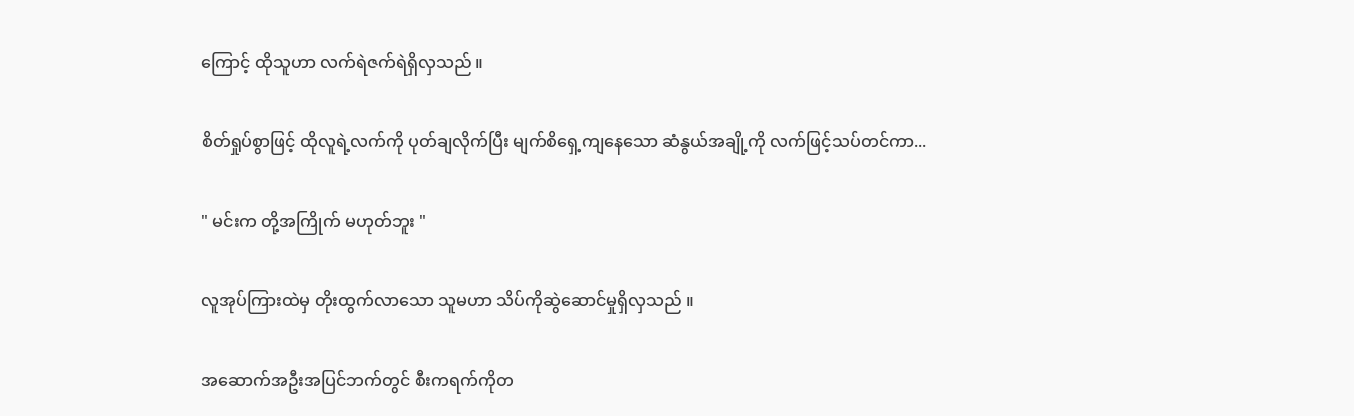ကြောင့် ထိုသူဟာ လက်ရဲဇက်ရဲရှိလှသည် ။

စိတ်ရှုပ်စွာဖြင့် ထိုလူရဲ့လက်ကို ပုတ်ချလိုက်ပြီး မျက်စိရှေ့ကျနေသော ဆံနွယ်အချို့ကို လက်ဖြင့်သပ်တင်ကာ...

" မင်းက တို့အကြိုက် မဟုတ်ဘူး "

လူအုပ်ကြားထဲမှ တိုးထွက်လာသော သူမဟာ သိပ်ကိုဆွဲ‌ဆောင်မှုရှိလှသည် ။

အဆောက်အဦးအပြင်ဘက်တွင် စီးကရက်ကိုတ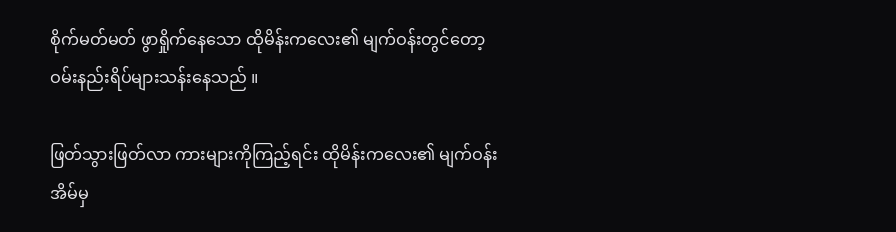စိုက်မတ်မတ် ဖွာရှိုက်နေသော ထိုမိန်းကလေး၏ မျက်ဝန်းတွင်တော့ ဝမ်းနည်းရိပ်များသန်းနေသည် ။

ဖြတ်သွားဖြတ်လာ ကားများကိုကြည့်ရင်း ထိုမိန်းကလေး၏ မျက်ဝန်းအိမ်မှ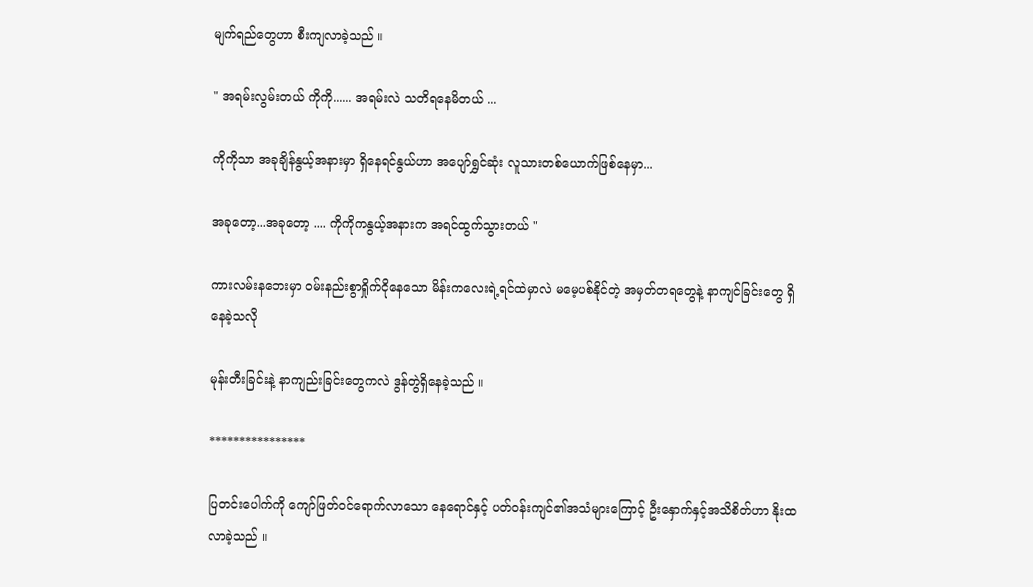မျက်ရည်တွေဟာ စီးကျလာခဲ့သည် ။

" အရမ်းလွမ်းတယ် ကိုကို...... အရမ်းလဲ သတိရနေမိတယ် ...

ကိုကိုသာ အခုချိန်နွယ့်အနားမှာ ရှိနေရင်နွယ်ဟာ အပျော်ရွှင်ဆုံး လူသားတစ်ယောက်ဖြစ်နေမှာ...

အခုတော့...အခုတော့ .... ကိုကိုကနွယ့်အနားက အရင်ထွက်သွားတယ် "

ကားလမ်းနဘေးမှာ ဝမ်းနည်းစွာရှိုက်ငိုနေသော မိန်းကလေးရဲ့ရင်ထဲမှာလဲ မမေ့ပစ်နိုင်တဲ့ အမှတ်တရတွေနဲ့ နာကျင်ခြင်းတွေ ရှိနေခဲ့သလို

မုန်းတီးခြင်းနဲ့ နာကျည်းခြင်းတွေကလဲ ဒွန်တွဲ‌ရှိနေခဲ့သည် ။

****************

ပြတင်းပေါက်ကို ကျော်ဖြတ်ဝင်ရောက်လာသော နေရောင်နှင့် ပတ်ဝန်းကျင်၏အသံများကြောင့် ဦးနှောက်နှင့်အသိစိတ်ဟာ နိုးထလာခဲ့သည် ။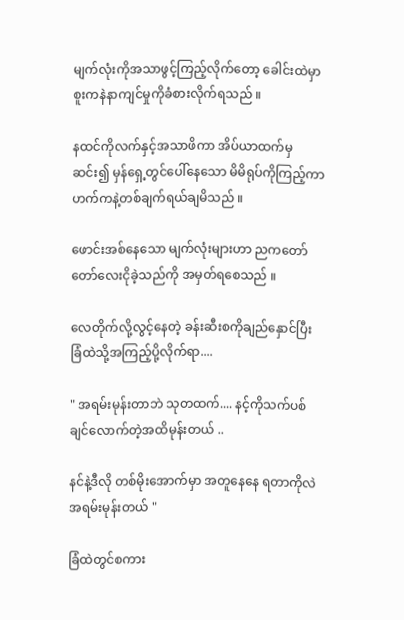မျက်လုံးကိုအသာဖွင့်ကြည့်လိုက်တော့ ခေါင်းထဲမှာစူးကနဲနာကျင်မှုကိုခံစားလိုက်ရသည် ။

နထင်ကိုလက်နှင့်အသာဖိကာ အိပ်ယာထက်မှဆင်း၍ မှန်ရှေ့တွင်ပေါ်နေသော မိမိရုပ်ကိုကြည့်ကာ ဟက်ကနဲ့တစ်ချက်ရယ်ချမိသည် ။

ဖောင်းအစ်နေသော မျက်လုံးများဟာ ညကတော်တော်လေးငိုခဲ့သည်ကို အမှတ်ရစေသည် ။

လေတိုက်လို့လွင့်နေတဲ့ ခန်းဆီးစကိုချည်နှောင်ပြီး ခြံထဲသို့အကြည့်ပို့လိုက်ရာ....

" အရမ်းမုန်းတာဘဲ သုတထက်.... နင့်ကိုသက်ပစ်ချင်လောက်တဲ့အထိမုန်းတယ် ..

နင်နဲ့ဒီလို တစ်မိုးအောက်မှာ အတူနေနေ ရတာကိုလဲ အရမ်းမုန်းတယ် "

ခြံထဲတွင်စကား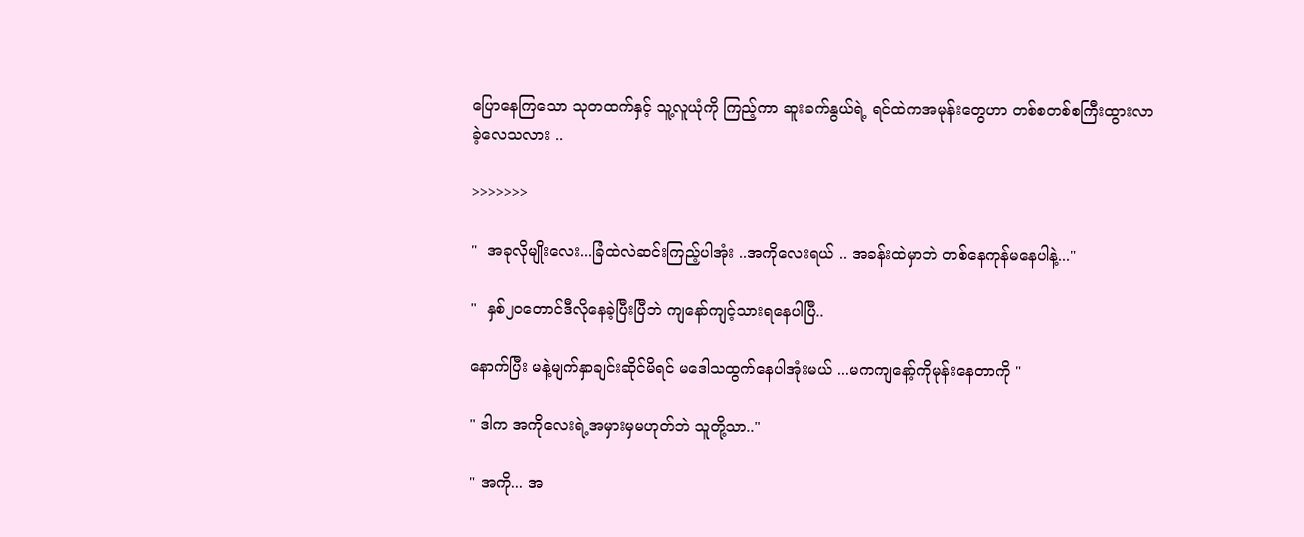ပြောနေကြသော သုတထက်နှင့် သူ့လူယုံကို ကြည့်ကာ ဆူးခက်နွယ်ရဲ့ ရင်ထဲကအမုန်းတွေဟာ တစ်စတစ်စကြီးထွားလာခဲ့လေသလား ..

>>>>>>>

"  အခုလိုမျိုးလေး...ခြံထဲလဲဆင်းကြည့်ပါအုံး ..အကိုလေးရယ် .. အခန်းထဲမှာဘဲ တစ်နေကုန်မနေပါနဲ့..."

"  နှစ်၂၀တောင်ဒီလိုနေခဲ့ပြီးပြီဘဲ ကျနော်ကျင့်သားရ‌နေပါပြီ..

နောက်ပြီး မနဲ့မျက်နှာချင်းဆိုင်မိရင် မဒေါသထွက်နေပါအုံးမယ် ...မကကျနော့်ကိုမုန်းနေတာကို "

" ဒါက အကိုလေးရဲ့အမှားမှမဟုတ်ဘဲ သူတို့သာ.."

" အကို... အ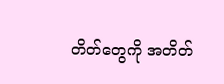တိတ်တွေကို အတိတ်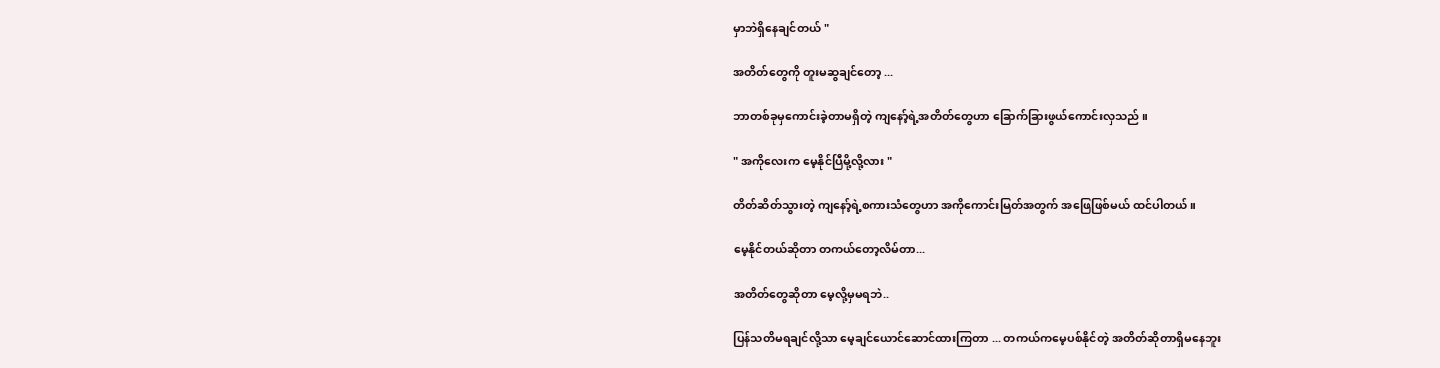မှာဘဲရှိနေချင်တယ် "

အတိတ်တွေကို တူးမဆွချင်တော့ ...

ဘာတစ်ခုမှကောင်းခဲ့တာမရှိတဲ့ ကျနော့်ရဲ့အတိတ်တွေဟာ ခြောက်ခြားဖွယ်ကောင်းလှသည် ။

" အကိုလေးက မေ့နိုင်ပြီမို့လို့လား "

တိတ်ဆိတ်သွားတဲ့ ကျနော့်ရဲ့စကားသံတွေဟာ အကို‌ကောင်းမြတ်အတွက် အဖြေဖြစ်မယ် ထင်ပါတယ် ။

မေ့နိုင်တယ်ဆိုတာ တကယ်တော့လိမ်တာ...

အတိတ်တွေဆိုတာ မေ့လို့မှမရဘဲ..

ပြန်သတိမရချင်လို့သာ မေ့ချင်ယောင်ဆောင်ထားကြတာ ... တကယ်ကမေ့ပစ်နိုင်တဲ့ အတိတ်ဆိုတာရှိမနေဘူး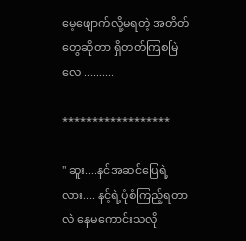မေ့ဖျောက်လို့မရတဲ့ အတိတ်တွေဆိုတာ ရှိတတ်ကြစမြဲလေ ..........

******************

" ဆူး....နင်အဆင်ပြေရဲ့လား.... နင့်ရဲ့ပုံစံကြည့်ရတာလဲ နေမကောင်းသလို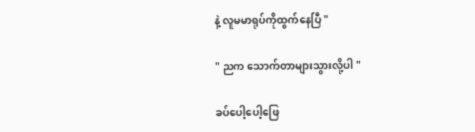နဲ့ လူမမာရုပ်ကိုထွက်နေပြီ "

" ညက သောက်တာများသွားလို့ပါ "

ခပ်ပေါ့ပေါ့ဖြေ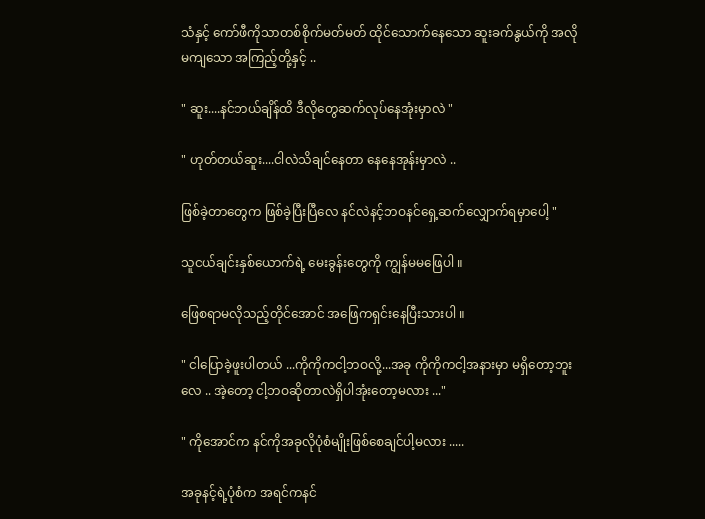သံနှင့် ကော်ဖီကိုသာတစ်စိုက်မတ်မတ် ထိုင်သောက်နေသော ဆူးခက်နွယ်ကို အလိုမကျသော အကြည့်တို့နှင့် ..

" ဆူး....နင်ဘယ်ချိန်ထိ ဒီလို‌တွေဆက်လုပ်နေအုံးမှာလဲ "

" ဟုတ်တယ်ဆူး....ငါလဲသိချင်နေတာ နေနေအုန်းမှာလဲ ..

ဖြစ်ခဲ့တာတွေက ဖြစ်ခဲ့ပြီးပြီလေ နင်လဲနင့်ဘဝနင်ရှေ့ဆက်လျှောက်ရမှာပေါ့ "

သူငယ်ချင်းနှစ်ယောက်ရဲ့ မေးခွန်းတွေကို ကျွန်မမဖြေပါ ။

ဖြေစရာမလိုသည့်တိုင်အောင် အဖြေကရှင်းနေပြီးသားပါ ။

" ငါပြောခဲ့ဖူးပါတယ် ...ကိုကိုကငါ့ဘဝလို့...အခု ကိုကိုကငါ့အနားမှာ မရှိတော့ဘူးလေ .. အဲ့တော့ ငါ့ဘဝဆိုတာလဲရှိပါအုံးတော့မလား ..."

" ကိုအောင်က နင်ကိုအခုလိုပုံစံမျိုးဖြစ်စေချင်ပါ့မလား .....

အခုနင့်ရဲ့ပုံစံက အရင်ကနင်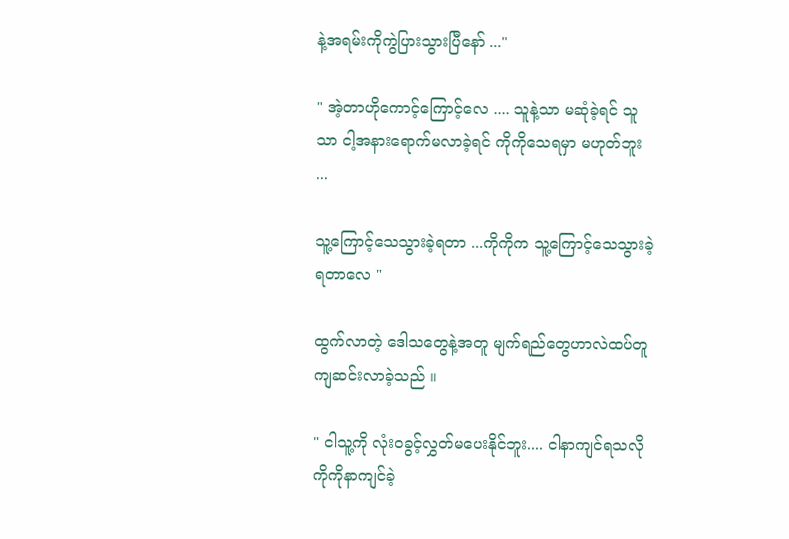နဲ့အရမ်းကိုကွဲပြားသွားပြီနော် ..."

" အဲ့တာဟိုကောင့်ကြောင့်လေ .... သူနဲ့သာ မဆုံခဲ့ရင် သူသာ ငါ့အနားရောက်မလာခဲ့ရင် ကိုကိုသေရမှာ မဟုတ်ဘူး ...

သူ့ကြောင့်သေသွားခဲ့ရတာ ...ကိုကိုက သူ့ကြောင့်သေသွားခဲ့ရ‌တာလေ "

ထွက်လာတဲ့ ဒေါသတွေနဲ့အတူ မျက်ရည်တွေဟာလဲထပ်တူ ကျဆင်းလာခဲ့သည် ။

" ငါသူ့ကို လုံးဝခွင့်လွှတ်မပေးနိုင်ဘူး.... ငါနာကျင်ရသလို ကိုကိုနာကျင်ခဲ့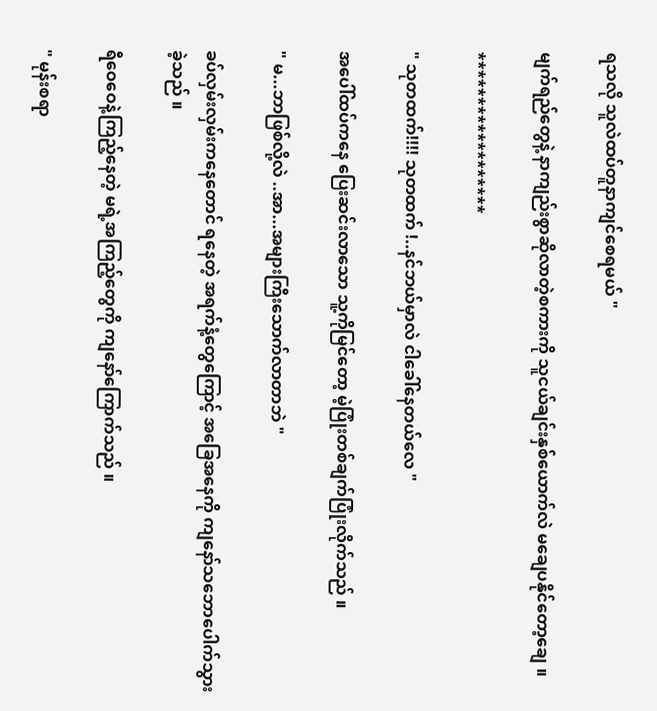ရသလို သူလဲထပ်တူနာကျင်စေရမယ် "

မျက်ရည်တွေနဲ့ နာကျည်းစွာဆိုလာတဲ့စကားကို သူငယ်ချင်းနှစ်ယောက်လဲ မချေပနိုင်တော့ချေ ။

******************

" သုတထက်!!!! သုတထက် !..နင်ဘယ်မှာလဲ ငါခေါ်နေတယ်လေ "

အပေါ်ထပ်ကနေ ပြေးဆင်းလာသော သူ့ကိုမြင်တော့ မဲ့ပြုံးတစ်ချက်ပြုံးလိုက်သည် ။

" မ...ဘာဖြစ်လို့လဲ ..အာ...အများကြီးသောက်လာတာဘဲ "

ခပ်လှမ်းလှမ်းကနေတောင် ရနေတဲ့ အရက်နံ့တွေကြောင့် အခြေအနေကို ကျနော်သဘောပေါက်သွားခဲ့သည် ။

ရီဝေဝေနဲ့ကြည့်နေတဲ့ မရဲ့အကြည့်တွေကို ကျနော်ကြောက်သည် ။

" မုန်းစရာ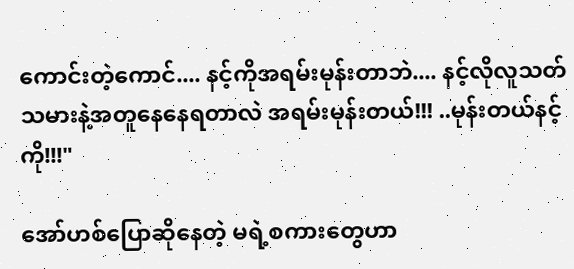ကောင်းတဲ့ကောင်.... နင့်ကိုအရမ်းမုန်းတာဘဲ.... နင့်လိုလူသတ်သမားနဲ့အတူနေနေရတာလဲ အရမ်းမုန်းတယ်!!! ..မုန်းတယ်နင့်ကို!!!"

အော်ဟစ်ပြောဆိုနေတဲ့ မရဲ့စကားတွေဟာ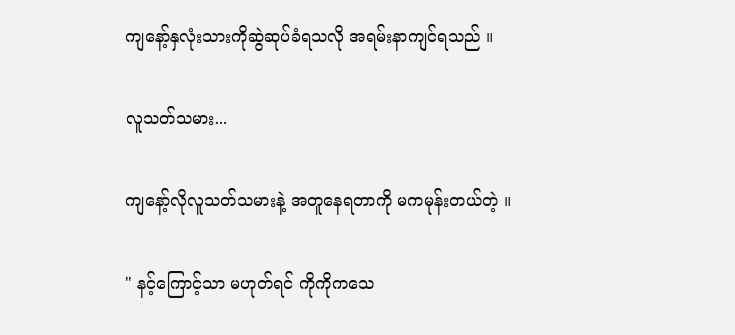ကျနော့်နှလုံးသားကိုဆွဲဆုပ်ခံရသလို အရမ်းနာကျင်ရသည် ။

လူသတ်သမား...

ကျနော့်လိုလူသတ်သမားနဲ့ အတူနေရတာကို မကမုန်းတယ်တဲ့ ။

" နင့်ကြောင့်သာ မဟုတ်ရင် ကိုကိုကသေ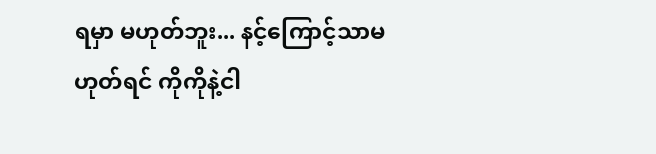ရမှာ မဟုတ်ဘူး... နင့်ကြောင့်သာမဟုတ်ရင် ကိုကိုနဲ့ငါ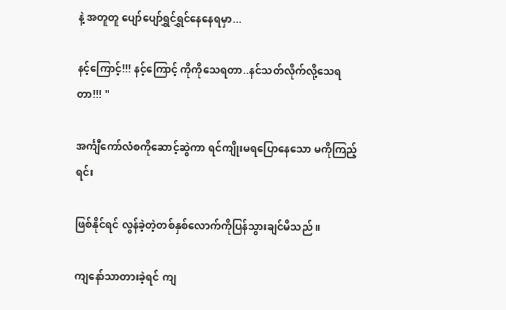နဲ့ အတူတူ ပျော်ပျော်ရွှင်ရွှင်နေနေရမှာ...

နင့်ကြောင့်!!! နင့်ကြောင့် ကိုကိုသေရတာ..နင်သတ်လိုက်လို့သေရတာ!!! "

အင်္ကျီကော်လံစကိုဆောင့်ဆွဲကာ ရင်ကျိုးမရပြောနေသော မကိုကြည့်ရင်း

ဖြစ်နိုင်ရင် လွန်ခဲ့တဲ့တစ်နှစ်လောက်ကိုပြန်သွားချင်မိသည် ။

ကျနော်သာတားခဲ့ရင် ကျ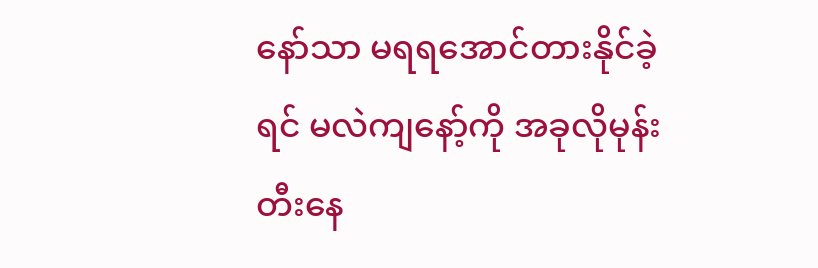နော်သာ မရရအောင်တားနိုင်ခဲ့ရင် မလဲကျနော့်ကို အခုလိုမုန်းတီးနေ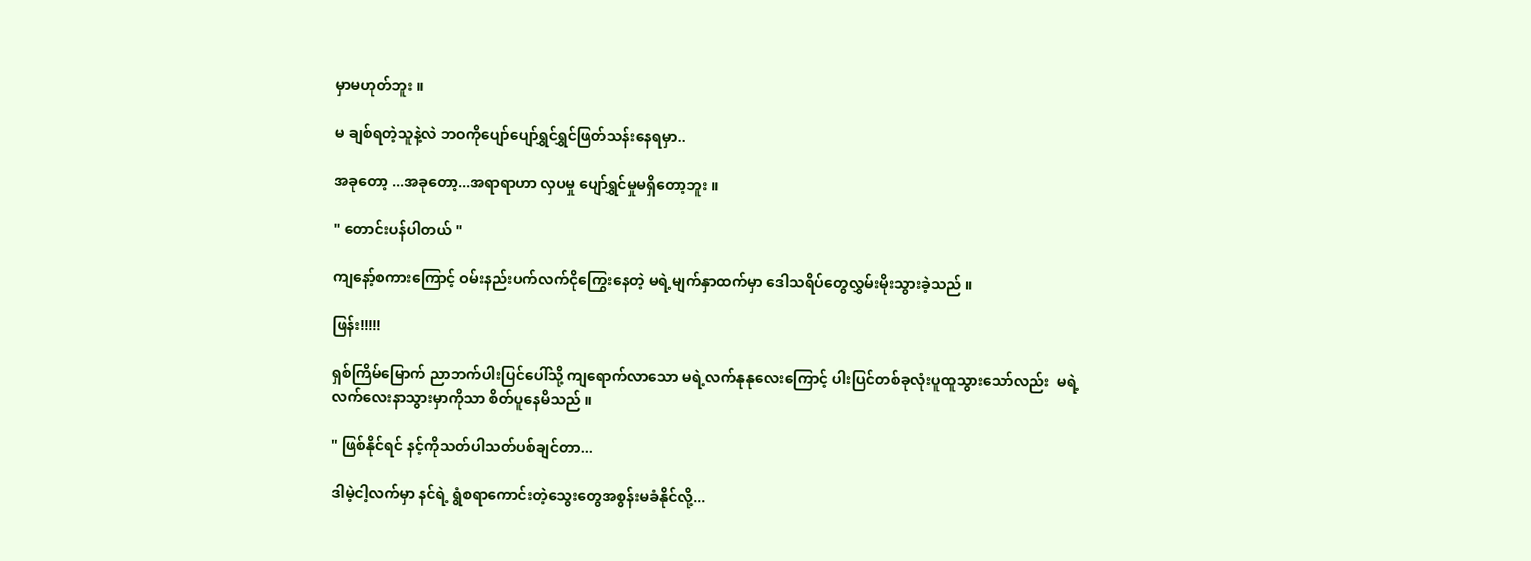မှာမဟုတ်ဘူး ။

မ ချစ်ရတဲ့သူနဲ့လဲ ဘဝကိုပျော်ပျော်ရွှင်ရွှင်ဖြတ်သန်းနေရမှာ..

အခုတော့ ...အခုတော့...အရာရာဟာ လှပမှု ပျော်ရွှင်မှုမရှိတော့ဘူး ။

" တောင်းပန်ပါတယ် "

ကျနော့်စကားကြောင့် ဝမ်းနည်းပက်လက်ငိုကြွေးနေတဲ့ မရဲ့မျက်နှာထက်မှာ ဒေါသရိပ်တွေလွှမ်းမိုးသွားခဲ့သည် ။

ဖြန်း!!!!!

ရှစ်ကြိမ်မြောက် ညာဘက်ပါးပြင်ပေါ်သို့ ကျရောက်လာသော မရဲ့လက်နုနုလေးကြောင့် ပါးပြင်တစ်ခုလုံးပူထူသွားသော်လည်း  မရဲ့လက်လေးနာသွားမှာကိုသာ စိတ်ပူနေမိသည် ။

" ဖြစ်နိုင်ရင် နင့်ကိုသတ်ပါသတ်ပစ်ချင်တာ...

ဒါမဲ့ငါ့လက်မှာ နင်ရဲ့ ရွံစရာကောင်းတဲ့သွေးတွေအစွန်းမခံနိုင်လို့...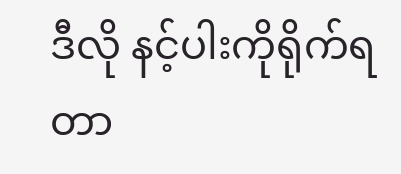ဒီလို နင့်ပါးကိုရိုက်ရတာ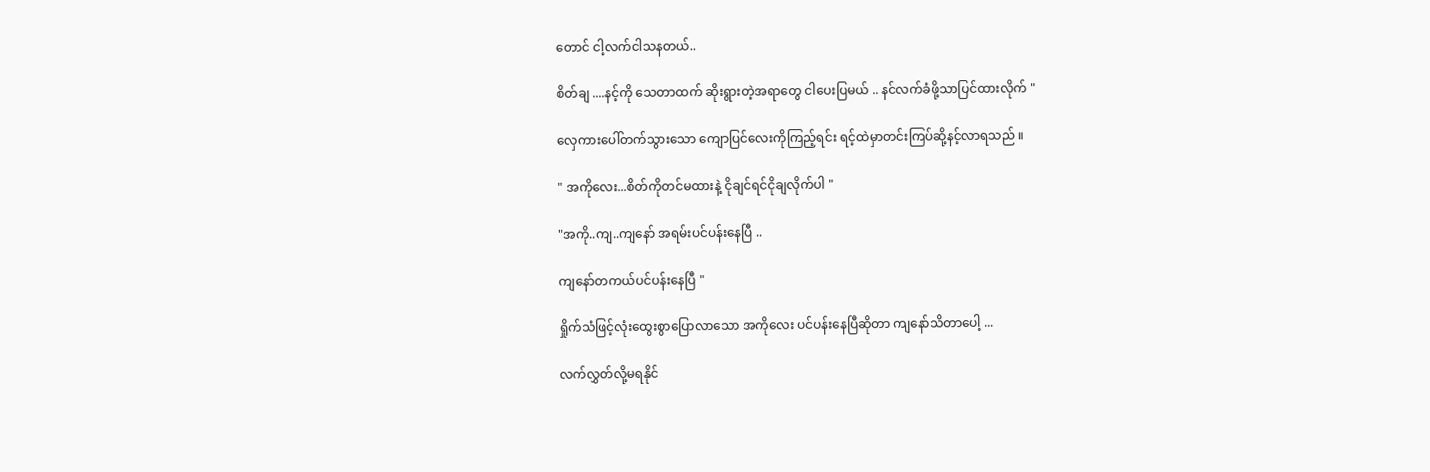တောင် ငါ့လက်ငါသနတယ်..

စိတ်ချ ....နင့်ကို သေတာထက် ဆိုးရွားတဲ့အရာတွေ ငါပေးပြမယ် .. နင်လက်ခံဖို့သာပြင်ထားလိုက် "

လှေကားပေါ်တက်သွားသော ကျောပြင်လေးကိုကြည့်ရင်း ရင့်ထဲမှာတင်းကြပ်ဆို့နင့်လာရသည် ။

" အကိုလေး...စိတ်ကိုတင်မထားနဲ့ ငိုချင်ရင်ငိုချလိုက်ပါ "

"အကို..ကျ..ကျနော် အရမ်းပင်ပန်းနေပြီ ..

ကျနော်တကယ်ပင်ပန်းနေပြီ "

ရှိုက်သံဖြင့်လုံးထွေးစွာပြောလာသော အကိုလေး ပင်ပန်းနေပြီဆိုတာ ကျနော်သိတာပေါ့ ...

လက်လွှတ်လို့မရနိုင်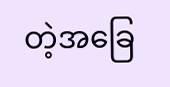တဲ့‌အခြေ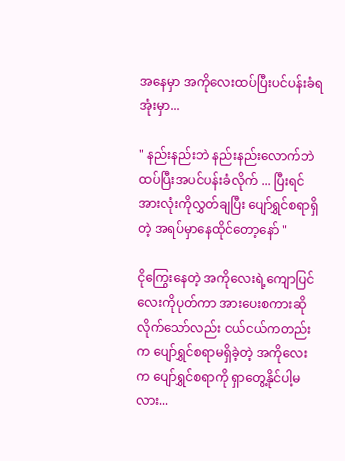အနေမှာ အကိုလေးထပ်ပြီးပင်ပန်းခံရအုံးမှာ...

" နည်းနည်းဘဲ နည်းနည်းလောက်ဘဲ ထပ်ပြီးအပင်ပန်းခံလိုက် ... ပြီးရင် အားလုံးကိုလွှတ်ချပြီး ပျော်ရွှင်စရာရှိတဲ့ အရပ်မှာနေထိုင်တော့နော် "

ငိုကြွေးနေတဲ့ အကိုလေးရဲ့ကျောပြင်လေးကိုပုတ်ကာ အားပေးစကားဆိုလိုက်သော်လည်း ငယ်ငယ်ကတည်းက ပျော်ရွှင်စရာမရှိခဲ့တဲ့ အကိုလေးက ပျော်ရွှင်စရာကို ရှာတွေ့နိုင်ပါ့မလား...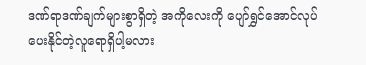ဒဏ်ရာဒဏ်ချက်များစွာရှိတဲ့ အကိုလေးကို ပျော်ရွှင်အောင်လုပ်ပေးနိုင်တဲ့လူရောရှိပါ့မလား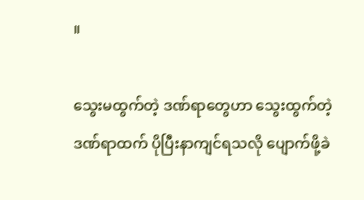။

သွေးမထွက်တဲ့ ဒဏ်ရာတွေဟာ သွေးထွက်တဲ့ ဒဏ်ရာထက် ပိုပြီးနာကျင်ရသလို ပျောက်ဖို့ခဲ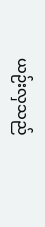ယဉ်းလှသည်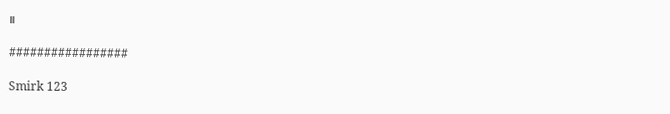။

#################

Smirk 123